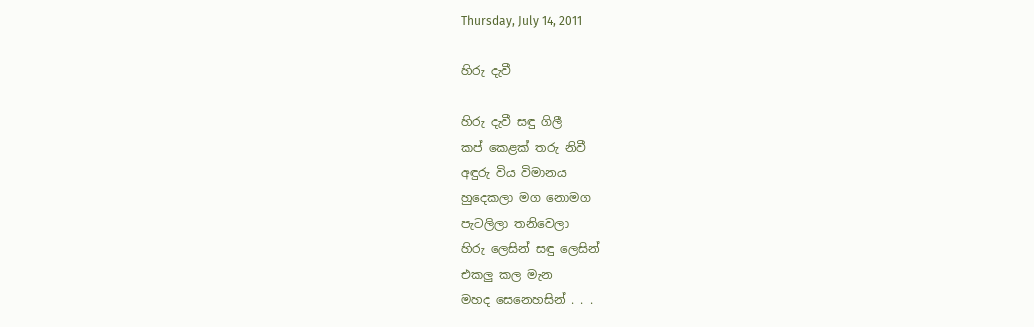Thursday, July 14, 2011

හිරු දැවී

හිරු දැවී සඳු ගිලී
කප් කෙළක් තරු නිවී
අඳුරු විය විමානය
හුදෙකලා මග නොමග
පැටලිලා තනිවෙලා
හිරු ලෙසින් සඳු ලෙසින්
එකලු කල මැන
මහද සෙනෙහසින් . . .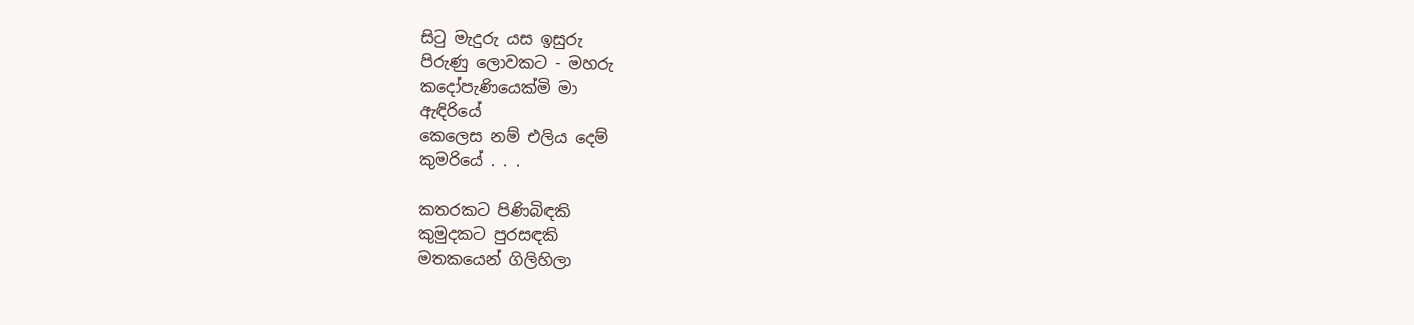සිටු මැදුරු යස ඉසුරු
පිරුණු ලොවකට - මහරු
කදෝපැණියෙක්මි මා
ඇඳිරියේ
කෙලෙස නම් එලිය දෙම්
කුමරියේ . . .

කතරකට පිණිබිඳකි
කුමුදකට පුරසඳකි
මතකයෙන් ගිලිහිලා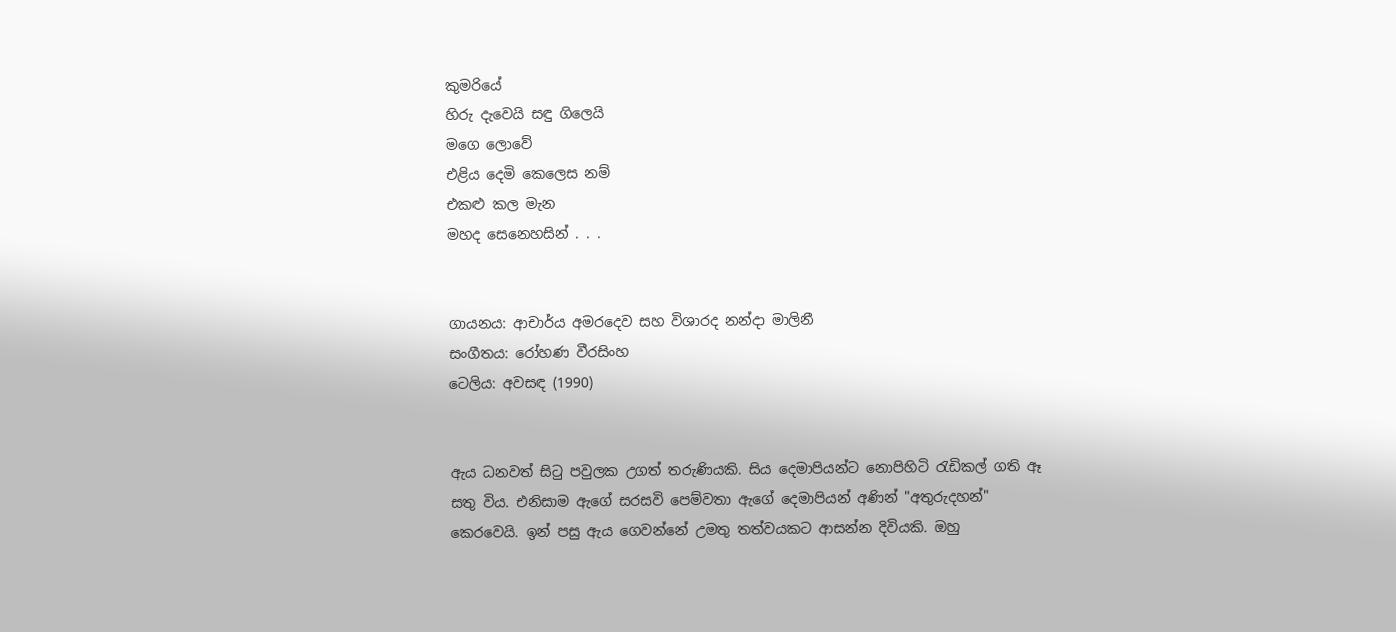කුමරියේ
හිරු දැවෙයි සඳු ගිලෙයි
මගෙ ලොවේ
එළිය දෙමි කෙලෙස නම්
එකළු කල මැන
මහද සෙනෙහසින් . . .


ගායනය: ආචාර්ය අමරදෙව සහ විශාරද නන්දා මාලිනී
සංගීතය: රෝහණ වීරසිංහ
ටෙලිය: අවසඳ (1990)


ඇය ධනවත් සිටු පවුලක උගත් තරුණියකි. සිය දෙමාපියන්ට නොපිහිටි රැඩිකල් ගති ඈ සතු විය. එනිසාම ඇගේ සරසවි පෙම්වතා ඇගේ දෙමාපියන් අණින් "අතුරුදහන්" කෙරවෙයි. ඉන් පසු ඇය ගෙවන්නේ උමතු තත්වයකට ආසන්න දිවියකි. ඔහු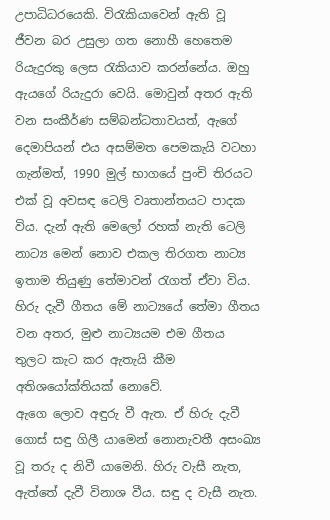උපාධිධරයෙකි. විරැකියාවෙන් ඇති වූ ජීවන බර උසුලා ගත නොහී හෙතෙම රියැදුරකු ලෙස රැකියාව කරන්නේය. ඔහු ඇයගේ රියැදුරා වෙයි. මොවුන් අතර ඇති වන සංකීර්ණ සම්බන්ධතාවයත්, ඇගේ දෙමාපියන් එය අසම්මත පෙමකැයි වටහා ගැන්මත්, 1990 මුල් භාගයේ පුංචි තිරයට එක් වූ අවසඳ ටෙලි වෘතාන්තයට පාදක විය. දැන් ඇති මෙලෝ රහක් නැති ටෙලි නාට්‍ය මෙන් නොව එකල තිරගත නාට්‍ය ඉතාම තියුණු තේමාවන් රැගත් ඒවා විය. හිරු දැවී ගීතය මේ නාට්‍යයේ තේමා ගීතය වන අතර, මුළු නාට්‍යයම එම ගීතය තුලට කැට කර ඇතැයි කීම අතිශයෝක්තියක් නොවේ.
ඇගෙ ලොව අඳුරු වී ඇත. ඒ හිරු දැවී ගොස් සඳු ගිලී යාමෙන් නොනැවතී අසංඛ්‍ය වූ තරු ද නිවී යාමෙනි. හිරු වැසී නැත, ඇත්තේ දැවී විනාශ වීය. සඳු ද වැසී නැත.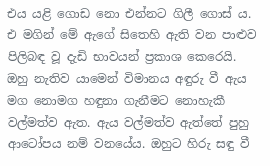එය යළි ගොඩ නො එන්නට ගිලී ගොස් ය. එ මගින් මේ ඇගේ සිතෙහි ඇති වන පාළුව පිලිබඳ වූ දැඩි භාවයන් ප්‍රකාශ කෙරෙයි. ඔහු නැතිව යාමෙන් විමානය අඳුරු වී ඇය මග නොමග හඳුනා ගැනීමට නොහැකී වල්මත්ව ඇත. ඇය වල්මත්ව ඇත්තේ පුහු ආටෝපය නම් වනයේය. ඔහුට හිරු සඳු වී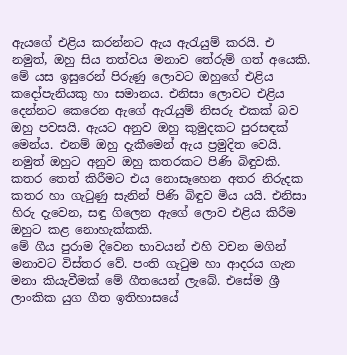ඇයගේ එළිය කරන්නට ඇය ඇරැයුම් කරයි. එ නමුත්, ඔහු සිය තත්වය මනාව තේරුම් ගත් අයෙකි. මේ යස ඉසුරෙන් පිරුණු ලොවට ඔහුගේ එළිය කදෝපැනියකු හා සමානය. එනිසා ලොවට එළිය දෙන්නට කෙරෙන ඇගේ ඇරැයුම් නිසරු එකක් බව ඔහු පවසයි. ඇයට අනුව ඔහු කුමුදකට පුරසඳක් මෙන්ය. එනම් ඔහු දැකීමෙන් ඇය ප්‍රමුදිත වෙයි. නමුත් ඔහුට අනුව ඔහු කතරකට පිණි බිඳුවකි. කතර තෙත් කිරීමට එය නොසෑහෙන අතර නිරුදක කතර හා ගැටුණු සැනින් පිණි බිඳුව මිය යයි. එනිසා හිරු දැවෙන, සඳු ගිලෙන ඇගේ ලොව එළිය කිරීම ඔහුට කළ නොහැක්කකි.
මේ ගීය පුරාම දිවෙන භාවයන් එහි වචන මගින් මනාවට විස්තර වේ. පංති ගැටුම හා ආදරය ගැන මනා කියැවීමක් මේ ගීතයෙන් ලැබේ. එසේම ශ්‍රී ලාංකික යුග ගීත ඉතිහාසයේ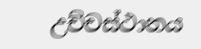උච්චස්ථානය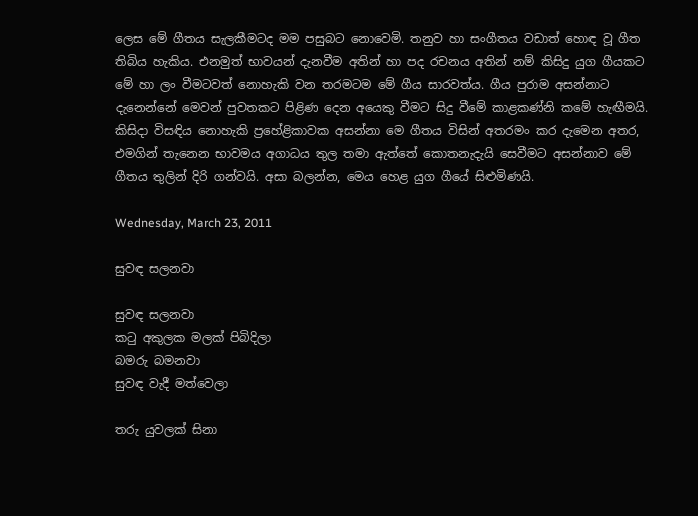ලෙස මේ ගීතය සැලකීමටද මම පසුබට නොවෙමි. තනුව හා සංගීතය වඩාත් හොඳ වූ ගීත තිබිය හැකිය. එනමුත් භාවයන් දැනවීම අතින් හා පද රචනය අතින් නම් කිසිදු යුග ගීයකට මේ හා ලං වීමටවත් නොහැකි වන තරමටම මේ ගීය සාරවත්ය. ගීය පුරාම අසන්නාට දැනෙන්නේ මෙවන් පුවතකට පිළිණ දෙන අයෙකු වීමට සිදු වීමේ කාළකණ්නි කමේ හැඟීමයි. කිසිදා විසඳිය නොහැකි ප්‍රහේළිකාවක අසන්නා මෙ ගීතය විසින් අතරමං කර දැමෙන අතර, එමගින් තැනෙන භාවමය අගාධය තුල තමා ඇත්තේ කොතනැදැයි සෙවීමට අසන්නාව මේ ගීතය තුලින් දිරි ගන්වයි. අසා බලන්න, මෙය හෙළ යුග ගීයේ සිළුමිණයි.

Wednesday, March 23, 2011

සුවඳ සලනවා

සුවඳ සලනවා
කටු අකුලක මලක් පිබිදිලා
බමරු බමනවා
සුවඳ වැදී මත්වෙලා

තරු යුවලක් සිනා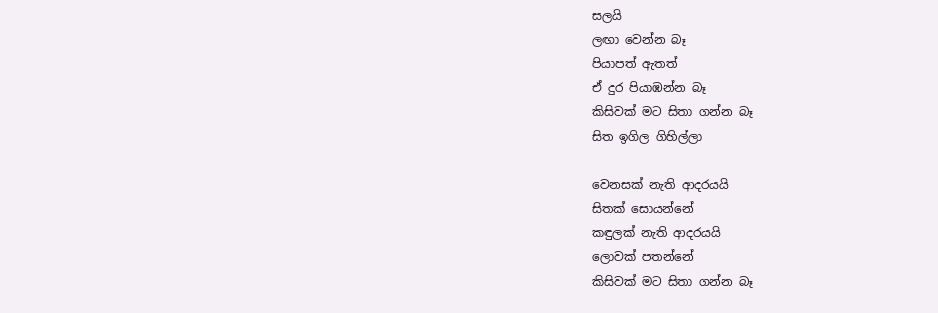සලයි
ලඟා වෙන්න බෑ
පියාපත් ඇතත්
ඒ දුර පියාඹන්න බෑ
කිසිවක් මට සිතා ගන්න බෑ
සිත ඉගිල ගිහිල්ලා

වෙනසක් නැති ආදරයයි
සිතක් සොයන්නේ
කඳුලක් නැති ආදරයයි
ලොවක් පතන්නේ
කිසිවක් මට සිතා ගන්න බෑ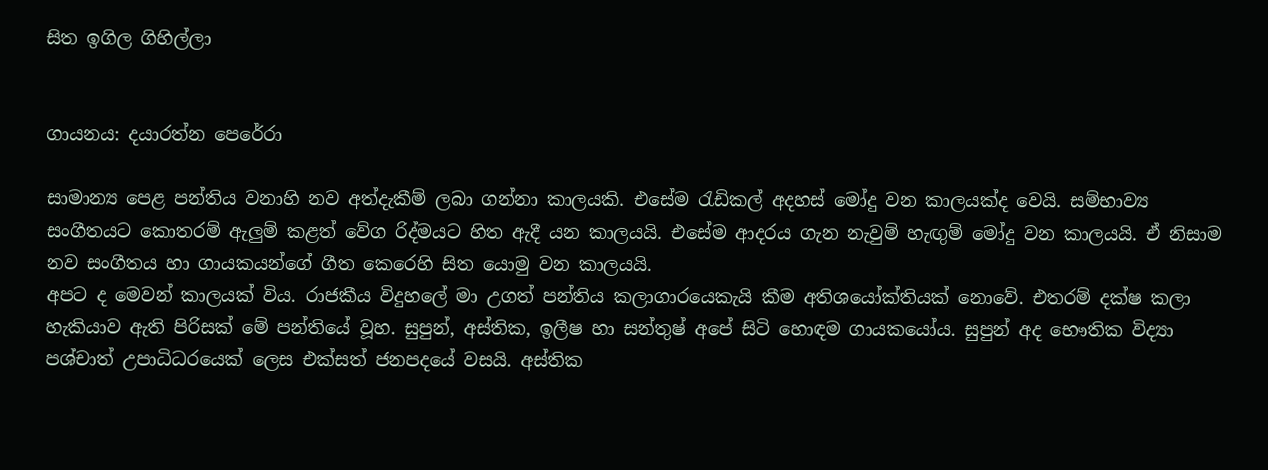සිත ඉගිල ගිහිල්ලා


ගායනය: දයාරත්න පෙරේරා

සාමාන්‍ය පෙළ පන්තිය වනාහි නව අත්දැකීම් ලබා ගන්නා කාලයකි. එසේම රැඩිකල් අදහස් මෝදු වන කාලයක්ද වෙයි. සම්භාව්‍ය සංගීතයට කොතරම් ඇලුම් කළත් වේග රිද්මයට හිත ඇදී යන කාලයයි. එසේම ආදරය ගැන නැවුම් හැඟුම් මෝදු වන කාලයයි. ඒ නිසාම නව සංගීතය හා ගායකයන්ගේ ගීත කෙරෙහි සිත යොමු වන කාලයයි.
අපට ද මෙවන් කාලයක් විය. රාජකීය විදුහලේ මා උගත් පන්තිය කලාගාරයෙකැයි කීම අතිශයෝක්තියක් නොවේ. එතරම් දක්ෂ කලා හැකියාව ඇති පිරිසක් මේ පන්තියේ වූහ. සුපුන්, අස්තික, ඉලීෂ හා සන්තුෂ් අපේ සිටි හොඳම ගායකයෝය. සුපුන් අද භෞතික විද්‍යා පශ්චාත් උපාධිධරයෙක් ලෙස එක්සත් ජනපදයේ වසයි. අස්තික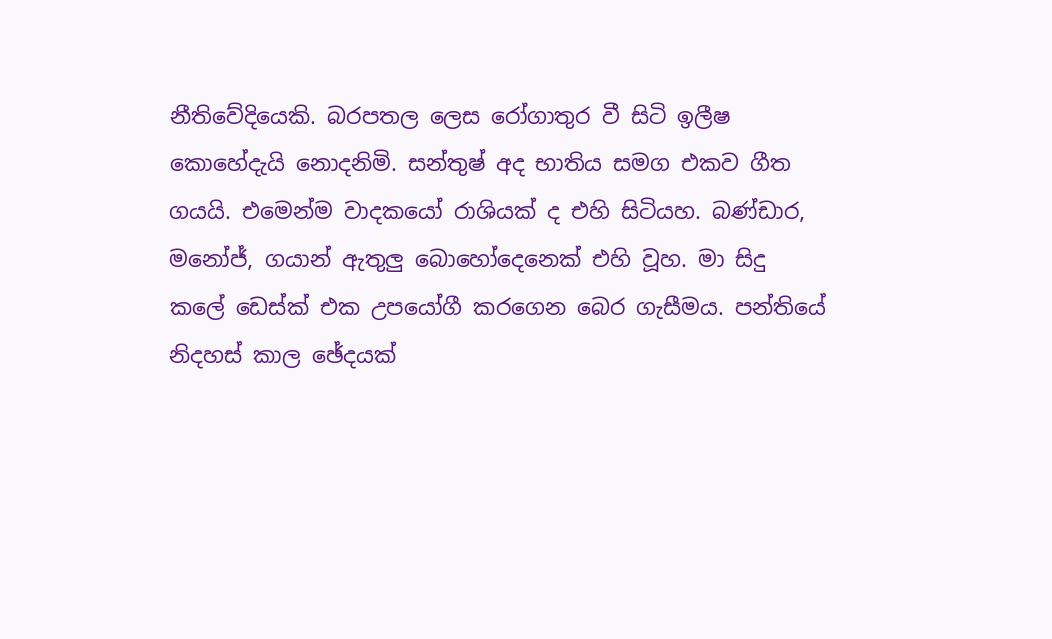නීතිවේදියෙකි. බරපතල ලෙස රෝගාතුර වී සිටි ඉලීෂ කොහේදැයි නොදනිමි. සන්තුෂ් අද භාතිය සමග එකව ගීත ගයයි. එමෙන්ම වාදකයෝ රාශියක් ද එහි සිටියහ. බණ්ඩාර, මනෝජ්, ගයාන් ඇතුලු බොහෝදෙනෙක් එහි වූහ. මා සිදු කලේ ඩෙස්ක් එක උපයෝගී කරගෙන බෙර ගැසීමය. පන්තියේ නිදහස් කාල ඡේදයක්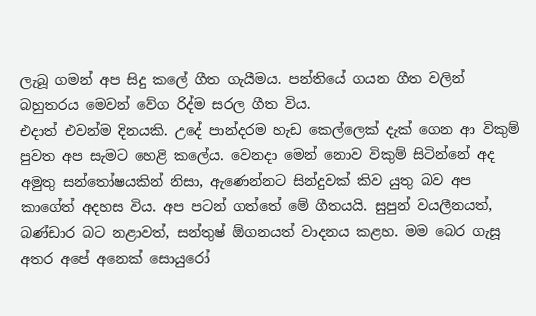ලැබූ ගමන් අප සිදු කලේ ගීත ගැයීමය. පන්තියේ ගයන ගීත වලින් බහුතරය මෙවන් වේග රිද්ම සරල ගීත විය.
එදාත් එවන්ම දිනයකි. උදේ පාන්දරම හැඩ කෙල්ලෙක් දැක් ගෙන ආ විකුම් පුවත අප සැමට හෙළි කලේය. වෙනදා මෙන් නොව විකුම් සිටින්නේ අද අමුතු සන්තෝෂයකින් නිසා, ඇණෙන්නට සින්දුවක් කිව යුතු බව අප කාගේත් අදහස විය. අප පටන් ගත්තේ මේ ගීතයයි. සුපුන් වයලීනයත්, බණ්ඩාර බට නළාවත්, සන්තුෂ් ඕගනයත් වාදනය කළහ. මම බෙර ගැසූ අතර අපේ අනෙක් සොයුරෝ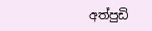අත්පුඩි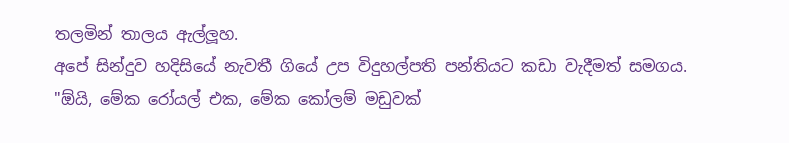තලමින් තාලය ඇල්ලූහ.
අපේ සින්දුව හදිසියේ නැවතී ගියේ උප විදුහල්පති පන්තියට කඩා වැදීමත් සමගය. "ඕයි, මේක රෝයල් එක, මේක කෝලම් මඩුවක්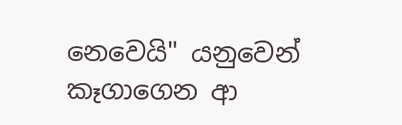නෙවෙයි" යනුවෙන් කෑගාගෙන ආ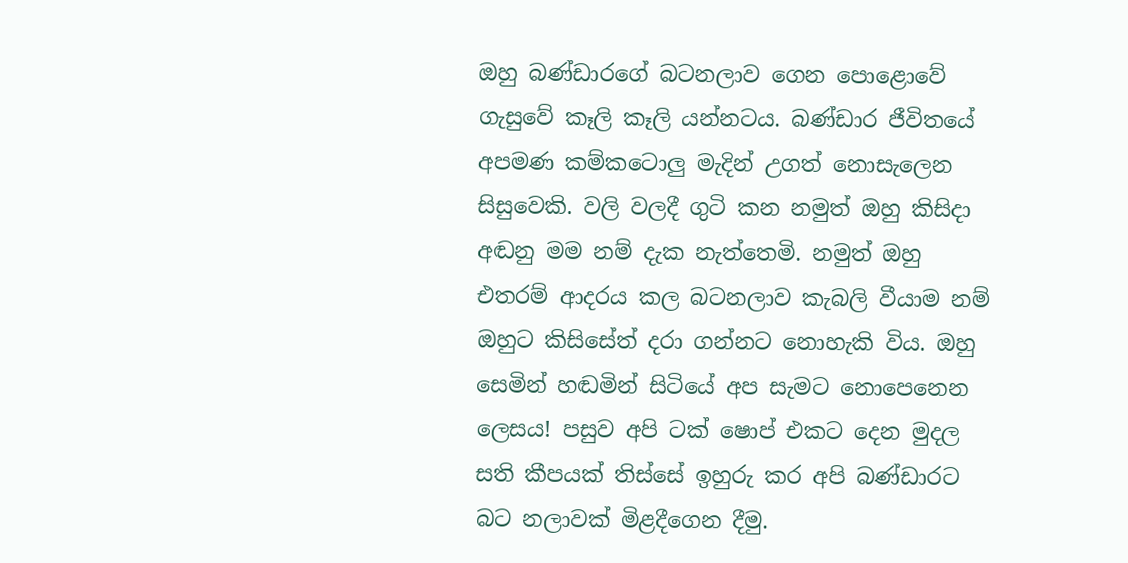ඔහු බණ්ඩාරගේ බටනලාව ගෙන පොළොවේ ගැසුවේ කෑලි කෑලි යන්නටය. බණ්ඩාර ජීවිතයේ අපමණ කම්කටොලු මැදින් උගත් නොසැලෙන සිසුවෙකි. වලි වලදී ගුටි කන නමුත් ඔහු කිසිදා අඬනු මම නම් දැක නැත්තෙමි. නමුත් ඔහු එතරම් ආදරය කල බටනලාව කැබලි වීයාම නම් ඔහුට කිසිසේත් දරා ගන්නට නොහැකි විය. ඔහු සෙමින් හඬමින් සිටියේ අප සැමට නොපෙනෙන ලෙසය! පසුව අපි ටක් ෂොප් එකට දෙන මුදල සති කීපයක් තිස්සේ ඉහුරු කර අපි බණ්ඩාරට බට නලාවක් මිළදීගෙන දීමු.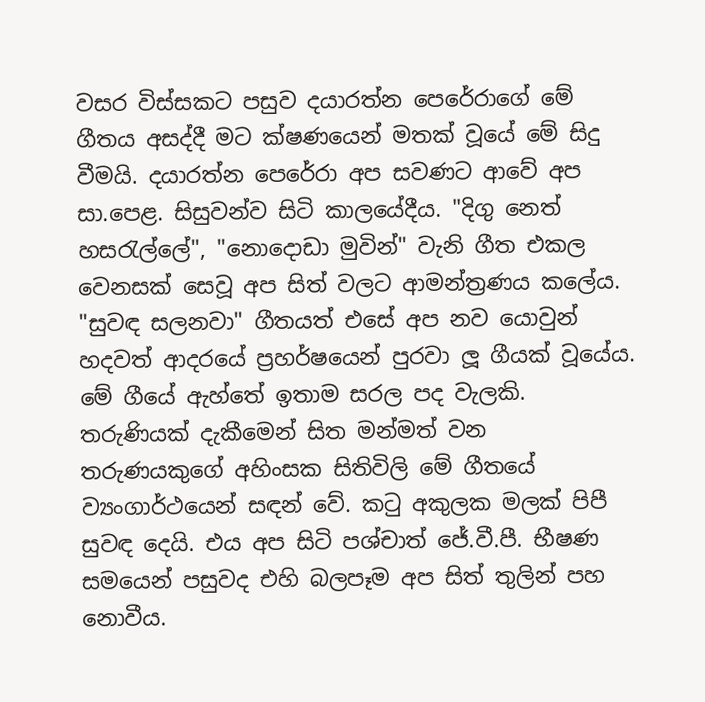වසර විස්සකට පසුව දයාරත්න පෙරේරාගේ මේ ගීතය අසද්දී මට ක්ෂණයෙන් මතක් වූයේ මේ සිදු වීමයි. දයාරත්න පෙරේරා අප සවණට ආවේ අප සා.පෙළ. සිසුවන්ව සිටි කාලයේදීය. "දිගු නෙත් හසරැල්ලේ", "නොදොඩා මුවින්" වැනි ගීත එකල වෙනසක් සෙවූ අප සිත් වලට ආමන්ත්‍රණය කලේය. "සුවඳ සලනවා" ගීතයත් එසේ අප නව යොවුන් හදවත් ආදරයේ ප්‍රහර්ෂයෙන් පුරවා ලූ ගීයක් වූයේය. මේ ගීයේ ඇහ්තේ ඉතාම සරල පද වැලකි. තරුණියක් දැකීමෙන් සිත මන්මත් වන තරුණයකුගේ අහිංසක සිතිවිලි මේ ගීතයේ ව්‍යංගාර්ථයෙන් සඳන් වේ. කටු අකුලක මලක් පිපී සුවඳ දෙයි. එය අප සිටි පශ්චාත් ජේ.වී.පී. භීෂණ සමයෙන් පසුවද එහි බලපෑම අප සිත් තුලින් පහ නොවීය.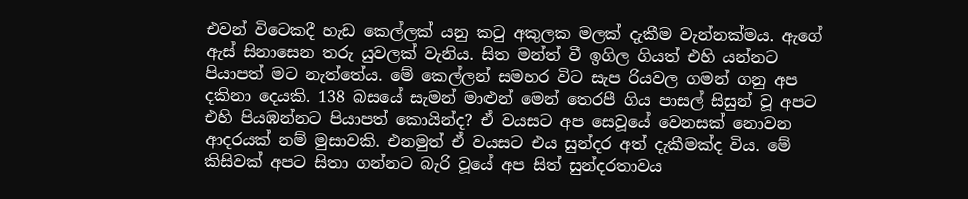එවන් විටෙකදී හැඩ කෙල්ලක් යනු කටු අකුලක මලක් දැකීම වැන්නක්මය. ඇගේ ඇස් සිනාසෙන තරු යුවලක් වැනිය. සිත මන්ත් වී ඉගිල ගියත් එහි යන්නට පියාපත් මට නැත්තේය. මේ කෙල්ලන් සමහර විට සැප රියවල ගමන් ගනු අප දකිනා දෙයකි. 138 බසයේ සැමන් මාළුන් මෙන් තෙරපී ගිය පාසල් සිසුන් වූ අපට එහි පියඹන්නට පියාපත් කොයින්ද? ඒ වයසට අප සෙවූයේ වෙනසක් නොවන ආදරයක් නම් මුසාවකි. එනමුත් ඒ වයසට එය සුන්දර අත් දැකීමක්ද විය. මේ කිසිවක් අපට සිතා ගන්නට බැරි වූයේ අප සිත් සුන්දරතාවය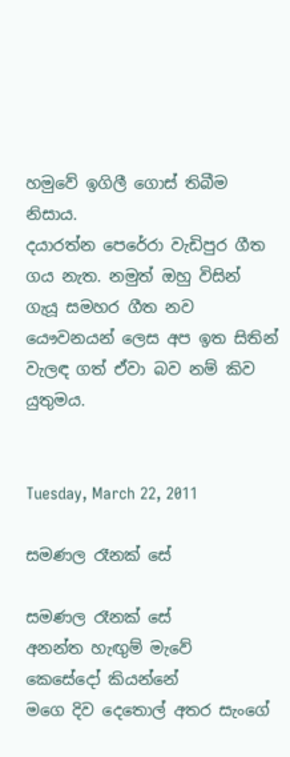හමුවේ ඉගිලී ගොස් තිබීම නිසාය.
දයාරත්න පෙරේරා වැඩිපුර ගීත ගය නැත. නමුත් ඔහු විසින් ගැයූ සමහර ගීත නව යෞවනයන් ලෙස අප ඉත සිතින් වැලඳ ගත් ඒවා බව නම් කිව යුතුමය.


Tuesday, March 22, 2011

සමණල රෑනක් සේ

සමණල රෑනක් සේ
අනන්ත හැඟුම් මැවේ
කෙසේදෝ කියන්නේ
මගෙ දිව දෙතොල් අතර සැංගේ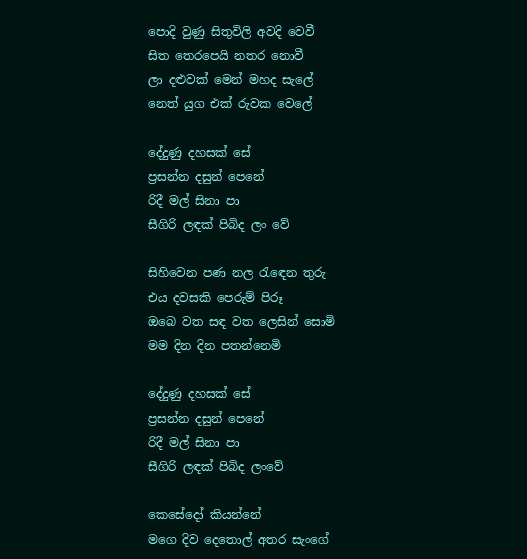පොදි වුණු සිතුවිලි අවදි වෙවී
සිත තෙරපෙයි නතර නොවී
ලා දළුවක් මෙන් මහද සැලේ
නෙත් යුග එක් රුවක වෙලේ

දේදුණු දහසක් සේ
ප්‍රසන්න දසුන් පෙනේ
රිදී මල් සිනා පා
සීගිරි ලඳක් පිබිද ලං වේ

සිහිවෙන පණ නල රැඳෙන තුරු
එය දවසකි පෙරුම් පිරූ
ඔබෙ වත සඳ වත ලෙසින් සොමි
මම දින දින පතන්නෙමි

දේදුණු දහසක් සේ
ප්‍රසන්න දසුන් පෙනේ
රිදී මල් සිනා පා
සීගිරි ලඳක් පිබිද ලංවේ

කෙසේදෝ කියන්නේ
මගෙ දිව දෙතොල් අතර සැංගේ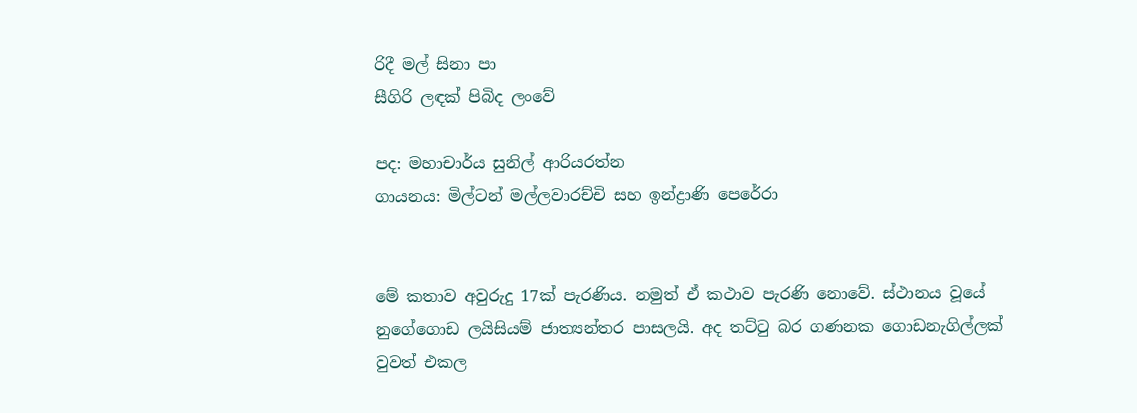රිදී මල් සිනා පා
සීගිරි ලඳක් පිබිද ලංවේ

පද: මහාචාර්ය සුනිල් ආරියරත්න
ගායනය: මිල්ටන් මල්ලවාරච්චි සහ ඉන්ද්‍රාණි පෙරේරා


මේ කතාව අවුරුදු 17ක් පැරණිය. නමුත් ඒ කථාව පැරණි නොවේ. ස්ථානය වූයේ නුගේගොඩ ලයිසියම් ජාත්‍යන්තර පාසලයි. අද තට්ටු බර ගණනක ගොඩනැගිල්ලක් වුවත් එකල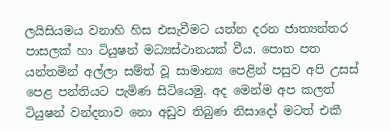ලයිසියමය වනාහි හිස එසැවීමට යත්න දරන ජාත්‍යන්තර පාසලක් හා ටියුෂන් මධ්‍යස්ථානයක් වීය. පොත පත යන්තමින් අල්ලා සම්ත් වූ සාමාන්‍ය පෙළින් පසුව අපි උසස් පෙළ පන්තියට පැමිණ සිටියෙමු. අද මෙන්ම අප කලත් ටියුෂන් වන්දනාව නො අඩුව තිබුණ නිසාදෝ මටත් එකී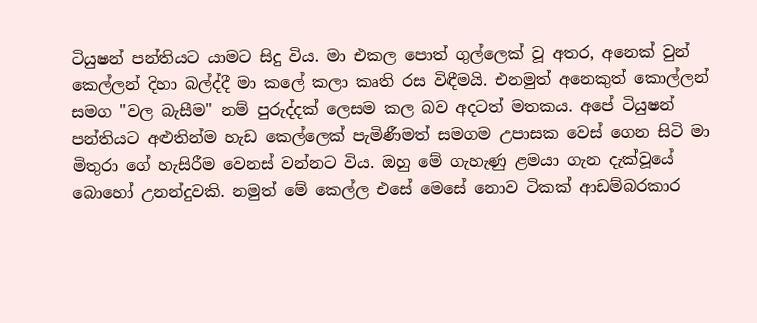ටියුෂන් පන්තියට යාමට සිදු විය. මා එකල පොත් ගුල්ලෙක් වූ අතර, අනෙක් වුන් කෙල්ලන් දිහා බල්ද්දී මා කලේ කලා කෘති රස විඳීමයි. එනමුත් අනෙකුත් කොල්ලන් සමග "වල බැසීම" නම් පුරුද්දක් ලෙසම කල බව අදටත් මතකය. අපේ ටියුෂන් පන්තියට අළුතින්ම හැඩ කෙල්ලෙක් පැමිණීමත් සමගම උපාසක වෙස් ගෙන සිටි මා මිතුරා ගේ හැසිරීම වෙනස් වන්නට විය. ඔහු මේ ගැහැණු ළමයා ගැන දැක්වූයේ බොහෝ උනන්දුවකි. නමුත් මේ කෙල්ල එසේ මෙසේ නොව ටිකක් ආඩම්බරකාර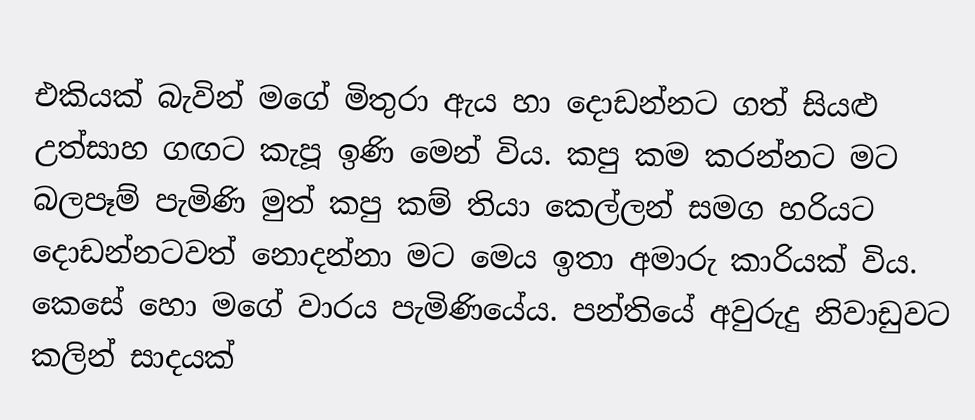එකියක් බැවින් මගේ මිතුරා ඇය හා දොඩන්නට ගත් සියළු උත්සාහ ගඟට කැපූ ඉණි මෙන් විය. කපු කම කරන්නට මට බලපෑම් පැමිණි මුත් කපු කම් තියා කෙල්ලන් සමග හරියට දොඩන්නටවත් නොදන්නා මට මෙය ඉතා අමාරු කාරියක් විය. කෙසේ හො මගේ වාරය පැමිණියේය. පන්තියේ අවුරුදු නිවාඩුවට කලින් සාදයක්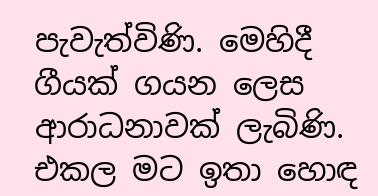පැවැත්විණි. මෙහිදී ගීයක් ගයන ලෙස ආරාධනාවක් ලැබිණි. එකල මට ඉතා හොඳ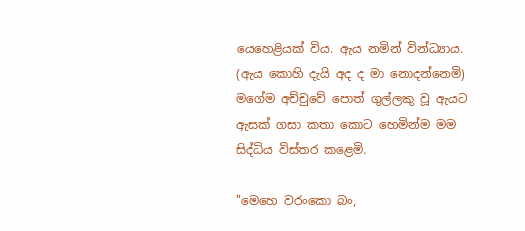යෙහෙළියක් විය. ඇය නමින් වින්ධ්‍යාය. (ඇය කොහි දැයි අද ද මා නොදන්නෙමි) මගේම අච්චුවේ පොත් ගුල්ලකු වූ ඇයට ඇසක් ගසා කතා කොට හෙමින්ම මම සිද්ධිය විස්තර කළෙමි.

"මෙහෙ වරංකො බං,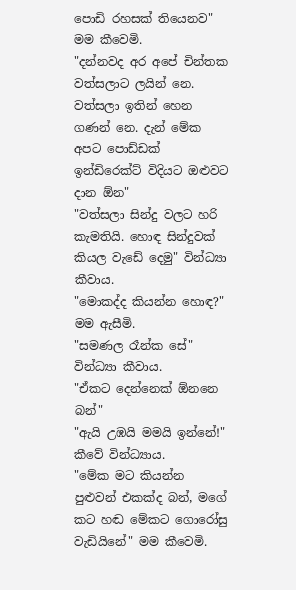පොඩි රහසක් තියෙනව" මම කීවෙමි.
"දන්නවද අර අපේ චින්තක වත්සලාට ලයින් නෙ. වත්සලා ඉතින් හෙන ගණන් නෙ. දැන් මේක අපට පොඩ්ඩක් ඉන්ඩිරෙක්ට් විදියට ඔළුවට දාන ඕන"
"වත්සලා සින්දු වලට හරි කැමතියි. හොඳ සින්දුවක් කියල වැඩේ දෙමු" වින්ධ්‍යා කීවාය.
"මොකද්ද කියන්න හොඳ?" මම ඇසීමි.
"සමණල රෑන්ක සේ" වින්ධ්‍යා කීවාය.
"ඒකට දෙන්නෙක් ඕනනෙ බන්"
"ඇයි උඹයි මමයි ඉන්නේ!" කීවේ වින්ධ්‍යාය.
"මේක මට කියන්න පුළුවන් එකක්ද බන්, මගේ කට හඬ මේකට ගොරෝසු වැඩියිනේ" මම කීවෙමි.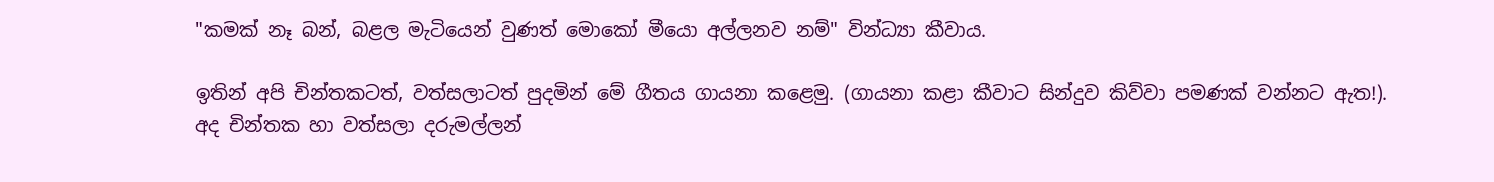"කමක් නෑ බන්, බළල මැටියෙන් වුණත් මොකෝ මීයො අල්ලනව නම්" වින්ධ්‍යා කීවාය.

ඉතින් අපි චින්තකටත්, වත්සලාටත් පුදමින් මේ ගීතය ගායනා කළෙමු. (ගායනා කළා කීවාට සින්දුව කිව්වා පමණක් වන්නට ඇත!). අද චින්තක හා වත්සලා දරුමල්ලන්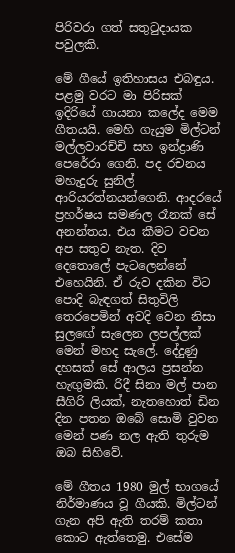පිරිවරා ගත් සතුටුදායක පවුලකි.

මේ ගීයේ ඉතිහාසය එබඳුය. පළමු වරට මා පිරිසක් ඉදිරියේ ගායනා කලේද මෙම ගීතයයි. මෙහි ගැයුම මිල්ටන්
මල්ලවාරච්චි සහ ඉන්ද්‍රාණි පෙරේරා ගෙනි. පද රචනය මහැදුරු සුනිල් ආරියරත්නයන්ගෙනි. ආදරයේ ප්‍රහර්ෂය සමණල රෑනක් සේ අනන්තය. එය කීමට වචන අප සතුව නැත. දිව දෙතොලේ පැටලෙන්නේ එහෙයිනි. ඒ රුව දකින විට පොදි බැඳගත් සිතුවිලි තෙරපෙමින් අවදි වෙන නිසා සුලඟේ සැලෙන ලපල්ලක් මෙන් මහද සැලේ. දේදුණු දහසක් සේ ආලය ප්‍රසන්න හැඟුමකි. රිදී සිනා මල් පාන සීගිරි ලියක්, නැතහොත් ඩින දින පතන ඔබේ සොමි වුවන මෙන් පණ නල ඇති තුරුම ඔබ සිහිවේ.

මේ ගීතය 1980 මුල් භාගයේ නිර්මාණය වූ ගීයකි. මිල්ටන් ගැන අපි ඇති තරම් කතා කොට ඇත්තෙමු. එසේම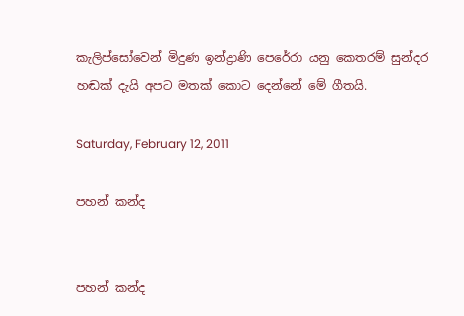කැලිප්සෝවෙන් මිදුණ ඉන්ද්‍රාණි පෙරේරා යනු කෙතරම් සුන්දර හඬක් දැයි අපට මතක් කොට දෙන්නේ මේ ගීතයි.

Saturday, February 12, 2011

පහන් කන්ද


පහන් කන්ද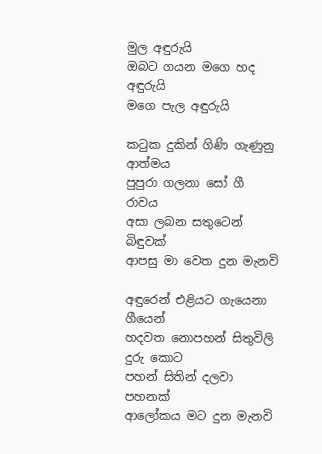මුල අඳුරුයි
ඔබට ගයන මගෙ හද අඳුරුයි
මගෙ පැල අඳුරුයි

කටුක දුකින් ගිණි ගැණුනු ආත්මය
පුපුරා ගලනා සෝ ගී රාවය
අසා ලබන සතුටෙන් බිඳුවක්
ආපසු මා වෙත දුන මැනවි

අඳුරෙන් එළියට ගැයෙනා ගීයෙන්
හදවත නොපහන් සිතුවිලි දුරු කොට
පහන් සිතින් දලවා පහනක්
ආලෝකය මට දුන මැනවි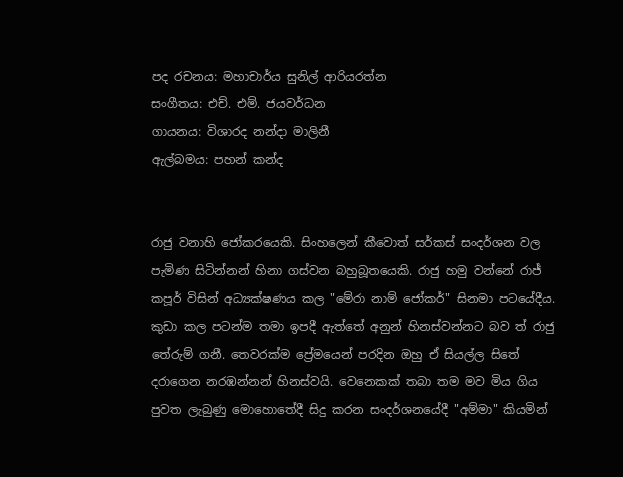පද රචනය: මහාචාර්ය සුනිල් ආරියරත්න
සංගීතය: එච්. එම්. ජයවර්ධන
ගායනය: විශාරද නන්දා මාලිනී
ඇල්බමය: පහන් කන්ද


රාජු වනාහි ජෝකරයෙකි. සිංහලෙන් කීවොත් සර්කස් සංදර්ශන වල පැමිණ සිටින්නන් හිනා ගස්වන බහුබූතයෙකි. රාජු හමු වන්නේ රාජ් කපූර් විසින් අධ්‍යක්ෂණය කල "මේරා නාම් ජෝකර්" සිනමා පටයේදීය. කුඩා කල පටන්ම තමා ඉපදී ඇත්තේ අනුන් හිනස්වන්නට බව ත් රාජු තේරුම් ගනී. තෙවරක්ම ප්‍රේමයෙන් පරදින ඔහු ඒ සියල්ල සිතේ දරාගෙන නරඹන්නන් හිනස්වයි. වෙනෙකක් තබා තම මව මිය ගිය පුවත ලැබුණු මොහොතේදී සිදු කරන සංදර්ශනයේදී "අම්මා" කියමින්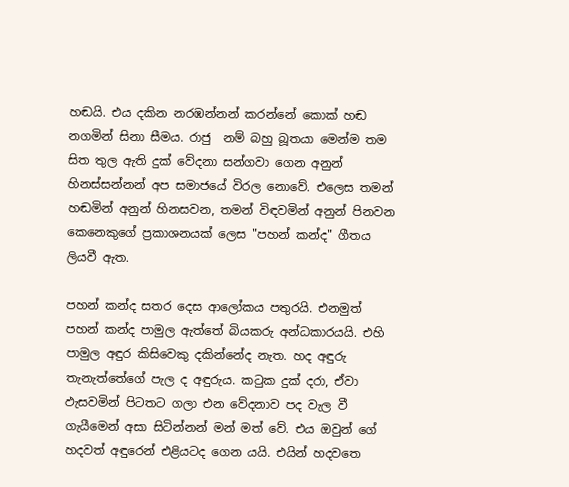හඬයි. එය දකින නරඹන්නන් කරන්නේ කොක් හඬ නගමින් සිනා සීමය. රාජු  නම් බහු බූතයා මෙන්ම තම සිත තුල ඇති දුක් වේදනා සන්ගවා ගෙන අනුන් හිනස්සන්නන් අප සමාජයේ විරල නොවේ. එලෙස තමන් හඬමින් අනුන් හිනසවන, තමන් විඳවමින් අනුන් පිනවන කෙනෙකුගේ ප්‍රකාශනයක් ලෙස "පහන් කන්ද" ගීතය ලියවී ඇත.

පහන් කන්ද සතර දෙස ආලෝකය පතුරයි. එනමුත් පහන් කන්ද පාමුල ඇත්තේ බියකරු අන්ධකාරයයි. එහි පාමුල අඳුර කිසිවෙකු දකින්නේද නැත. හද අඳුරු තැනැත්තේගේ පැල ද අඳුරුය. කටුක දුක් දරා, ඒවා ඵැසවමින් පිටතට ගලා එන වේදනාව පද වැල වී ගැයීමෙන් අසා සිටින්නන් මන් මත් වේ. එය ඔවුන් ගේ හදවත් අඳුරෙන් එළියටද ගෙන යයි. එයින් හදවතෙ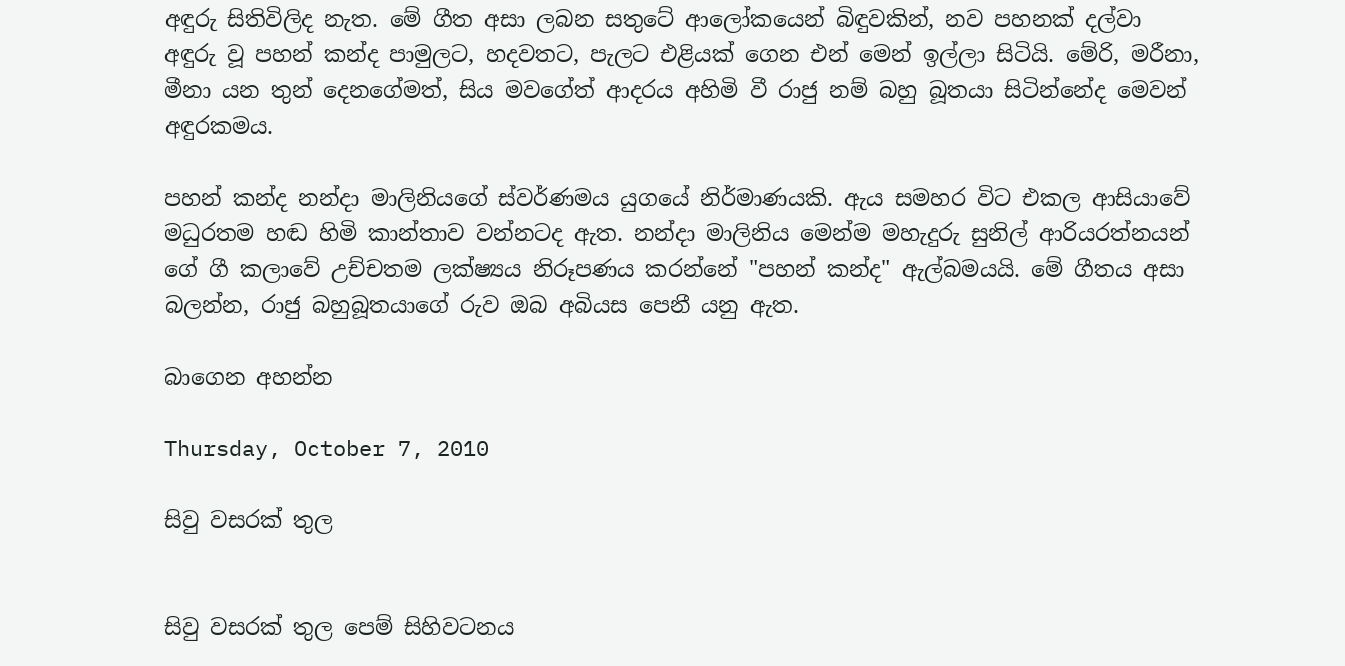අඳුරු සිතිවිලිද නැත. මේ ගීත අසා ලබන සතුටේ ආලෝකයෙන් බිඳුවකින්, නව පහනක් දල්වා අඳුරු වූ පහන් කන්ද පාමුලට, හදවතට, පැලට එළියක් ගෙන එන් මෙන් ඉල්ලා සිටියි. මේරි, මරීනා, මීනා යන තුන් දෙනගේමත්, සිය මවගේත් ආදරය අහිමි වී රාජු නම් බහු බූතයා සිටින්නේද මෙවන් අඳුරකමය.

පහන් කන්ද නන්දා මාලිනියගේ ස්වර්ණමය යුගයේ නිර්මාණයකි. ඇය සමහර විට එකල ආසියාවේ මධුරතම හඬ හිමි කාන්තාව වන්නටද ඇත. නන්දා මාලිනිය මෙන්ම මහැදුරු සුනිල් ආරියරත්නයන් ගේ ගී කලාවේ උච්චතම ලක්ෂ්‍යය නිරූපණය කරන්නේ "පහන් කන්ද" ඇල්බමයයි. මේ ගීතය අසා බලන්න, රාජු බහුබූතයාගේ රුව ඔබ අබියස පෙනී යනු ඇත.

බාගෙන අහන්න

Thursday, October 7, 2010

සිවු වසරක් තුල


සිවු වසරක් තුල පෙම් සිහිවටනය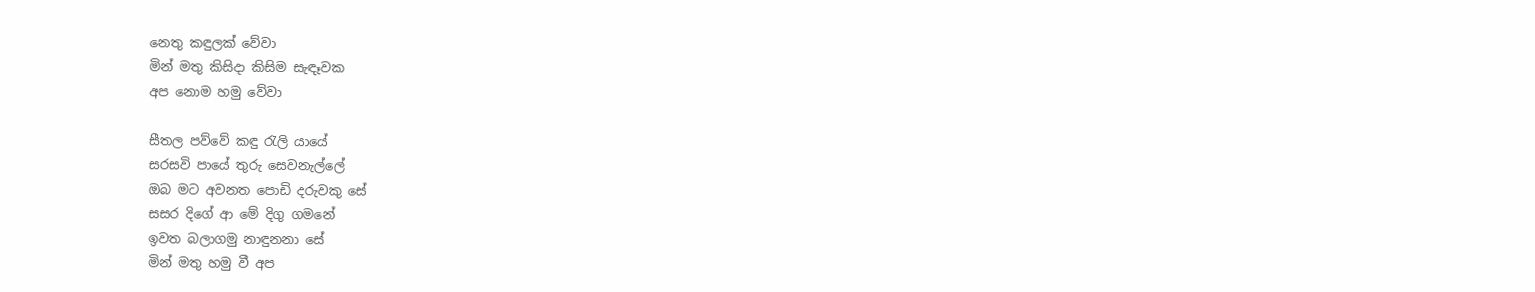නෙතු කඳුලක් වේවා
මින් මතු කිසිදා කිසිම සැඳෑවක
අප නොම හමු වේවා

සීතල පව්වේ කඳු රැලි යායේ
සරසවි පායේ තුරු සෙවනැල්ලේ
ඔබ මට අවනත පොඩි දරුවකු සේ
සසර දිගේ ආ මේ දිගු ගමනේ
ඉවත බලාගමු නාඳුනනා සේ
මින් මතු හමු වී අප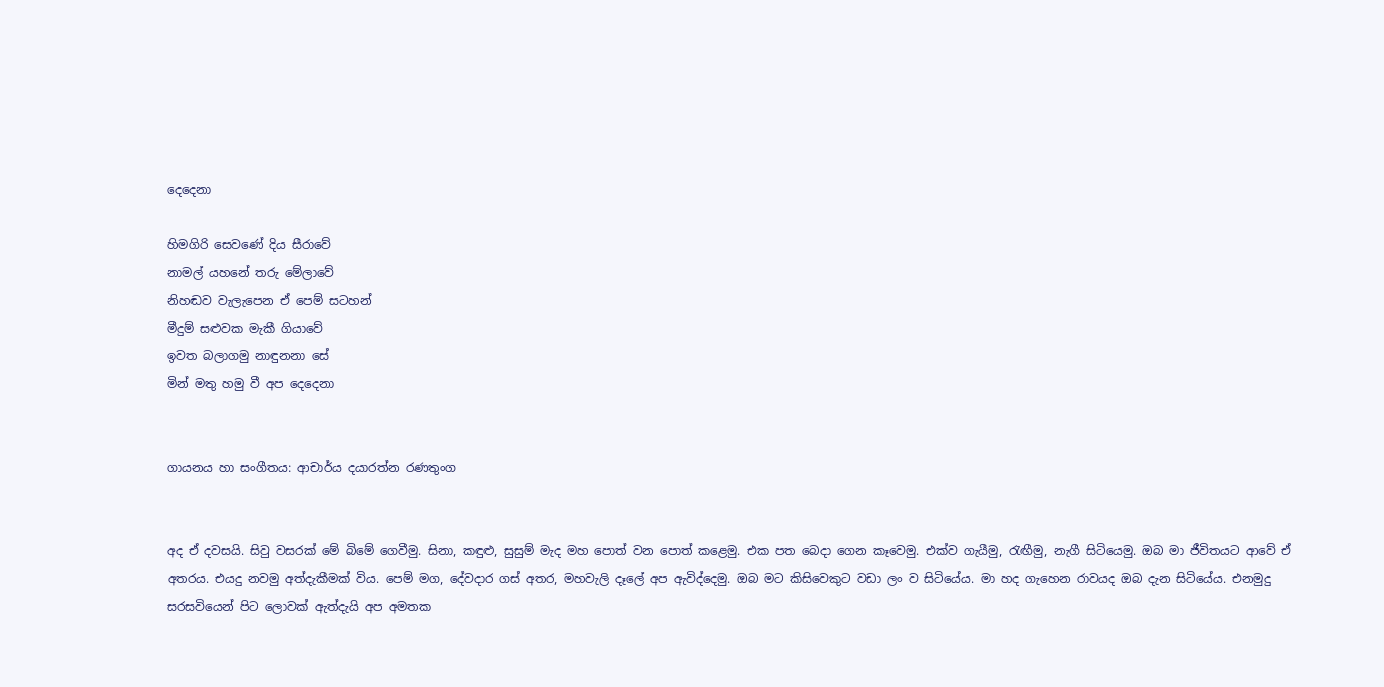දෙදෙනා

හිමගිරි සෙවණේ දිය සීරාවේ
නාමල් යහනේ තරු මේලාවේ
නිහඬව වැලැපෙන ඒ පෙම් සටහන්
මීදුම් සළුවක මැකී ගියාවේ
ඉවත බලාගමු නාඳුනනා සේ
මින් මතු හමු වී අප දෙදෙනා


ගායනය හා සංගීතය: ආචාර්ය දයාරත්න රණතුංග


අද ඒ දවසයි. සිවු වසරක් මේ බිමේ ගෙවීමු. සිනා, කඳුළු, සුසුම් මැද මහ පොත් වන පොත් කළෙමු. එක පත බෙදා ගෙන කෑවෙමු. එක්ව ගැයීමු, රැඟීමු, නැගී සිටියෙමු. ඔබ මා ජීවිතයට ආවේ ඒ අතරය. එයදු නවමු අත්දැකීමක් විය. පෙම් මග, දේවදාර ගස් අතර, මහවැලි දෑලේ අප ඇවිද්දෙමු. ඔබ මට කිසිවෙකුට වඩා ලං ව සිටියේය. මා හද ගැහෙන රාවයද ඔබ දැන සිටියේය. එනමුදු සරසවියෙන් පිට ලොවක් ඇත්දැයි අප අමතක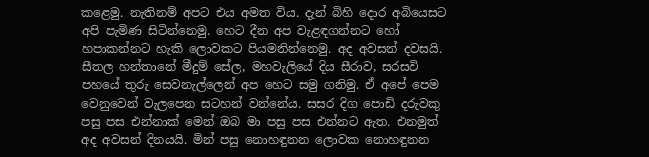කළෙමු. නැතිනම් අපට එය අමත විය. දැන් බිහි දොර අබියෙසට අපි පැමිණ සිටින්නෙමු. හෙට දීන අප වැළඳගන්නට හෝ හපාකන්නට හැකි ලොවකට පියමනින්නෙමු. අද අවසන් දවසයි. සීතල හන්තානේ මීදුම් සේල, මහවැලියේ දිය සීරාව, සරසවි පහයේ තුරු සෙවනැල්ලෙන් අප හෙට සමු ගනිමු. ඒ අපේ පෙම වෙනුවෙන් වැලපෙන සටහන් වන්නේය. සසර දිග පොඩි දරුවකු පසු පස එන්නාක් මෙන් ඔබ මා පසු පස එන්නට ඇත. එනමුත් අද අවසන් දිනයයි. මින් පසු නොහඳුනන ලොවක නොහඳුනන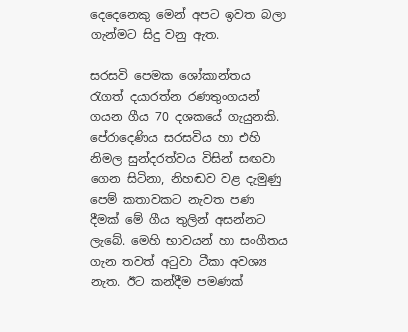දෙදෙනෙකු මෙන් අපට ඉවත බලා ගැන්මට සිදු වනු ඇත.

සරසවි පෙමක ශෝකාන්තය රැගත් දයාරත්න රණතුංගයන් ගයන ගීය 70 දශකයේ ගැයුනකි. පේරාදෙණි‍ය සරසවිය හා එහි නිමල සුන්දරත්වය විසින් සඟවා ගෙන සිටිනා, නිහඬව වළ දැමුණු පෙම් කතාවකට නැවත පණ දීමක් මේ ගීය තුලින් අසන්නට ලැබේ. මෙහි භාවයන් හා සංගීතය ගැන තවත් අටුවා ටීකා අවශ්‍ය නැත. ඊට කන්දීම පමණක්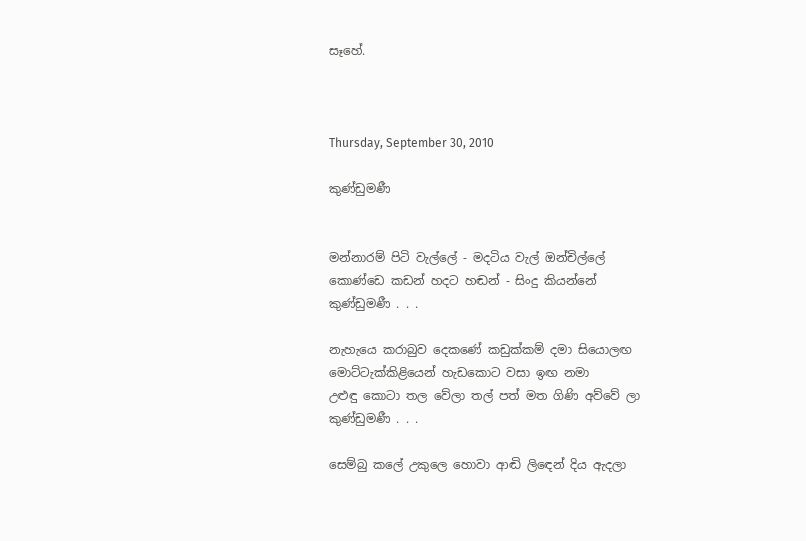සෑහේ.



Thursday, September 30, 2010

කුණ්ඩුමණී


මන්නාරම් පිටි වැල්ලේ - මදටිය වැල් ඔන්චිල්ලේ
කොණ්ඩෙ කඩන් හදට හඬන් - සිංදු කියන්නේ
කුණ්ඩුමණී . . .

නැහැයෙ කරාබුව දෙකණේ කඩුක්කම් දමා සියොලඟ
මොට්ටැක්කිළියෙන් හැඩකොට වසා ඉඟ නමා
උළුඳු කොටා තල වේලා තල් පත් මත ගිණි අව්වේ ලා
කුණ්ඩුමණී . . .

සෙම්බු කලේ උකුලෙ හොවා ආඬි ලිඳෙන් දිය ඇදලා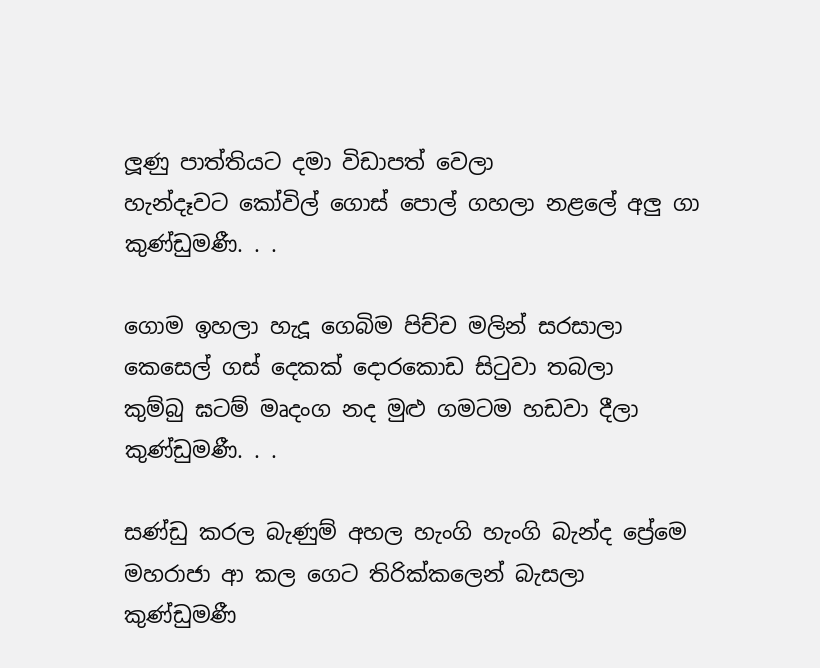ලූණු පාත්තියට දමා විඩාපත් වෙලා
හැන්දෑවට කෝවිල් ගොස් පොල් ගහලා නළලේ අලු ගා
කුණ්ඩුමණී. . .

ගොම ඉහලා හැදූ ගෙබිම පිච්ච මලින් සරසාලා
කෙසෙල් ගස් දෙකක් දොරකොඩ සිටුවා තබලා
කුම්බු ඝටම් මෘදංග නද මුළු ගමටම හඩවා දීලා
කුණ්ඩුමණී. . .

සණ්ඩු කරල බැණුම් අහල හැංගි හැංගි බැන්ද ප්‍රේමෙ
මහරාජා ආ කල ගෙට තිරික්කලෙන් බැසලා
කුණ්ඩුමණී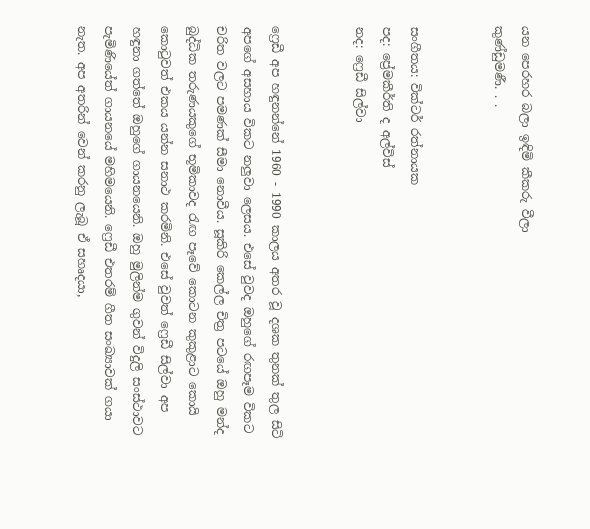යන පෙරහර බලා ඉඳිමි කීකරු වීලා
කුණ්ඩුමණී. . .


සංගීතය: වික්ටර් රත්නායක
පද: ප්‍රේමකීර්ති ද අල්විස්
නද: ෆ්‍රෙඩී සිල්වා


ෆ්‍රෙඩී අප හඳුනන්නේ 1960 - 1990 කාලය අතර වූ දශක තුනක් තුල සිටි අපගේ අසහාය විකට නලුවා ලෙසය. එසේ වුවද ඔහුගේ රඟපෑම විකට චරිත වලට පමණක් සීමා නොවීය. සූකිරි කෙල්ල චිත්‍ර පටයේ ඔහු මන්ද බුද්ධික තරුණයකුගේ භූමිකාවද රැඟ පෑවේ කොටන කුකුළාට කොයි කොටුවත් එකය යන්න සනාථ කරමිනි. එසේ වුවත් ෆ්‍රෙඩී සිල්වා අප හඳුනා ගත්තේ ඔහුගේ ගායනයෙනි. ඔහු මුලින්ම ගුවන් විදුලි සංස්ථාවට පැමිණියේත් ගායනයේ මහිමයෙනි. ෆ්‍රෙඩී එතරම් ගීත සංඛ්‍යාවක් ගයා නැත. අප අතරින් වෙන් කරනු ලැබූ ඒ සහෘදයා,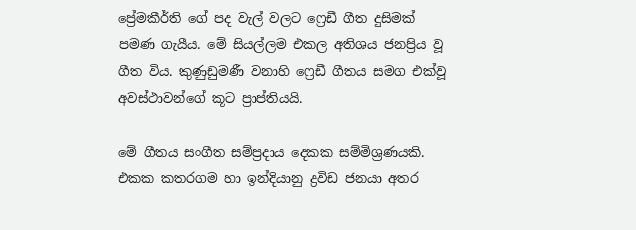ප්‍රේමකීර්ති ගේ පද වැල් වලට ෆ්‍රෙඩී ගීත දුසිමක් පමණ ගැයීය. මේ සියල්ලම එකල අතිශය ජනප්‍රිය වූ ගීත විය. කුණුඩුමණී වනාහි ෆ්‍රෙඩී ගීතය සමග එක්වූ අවස්ථාවන්ගේ කූට ප්‍රාප්තියයි.

මේ ගීතය සංගීත සම්ප්‍රදාය දෙකක සම්මිශ්‍රණයකි. එකක කතරගම හා ඉන්දියානු ද්‍රවිඩ ජනයා අතර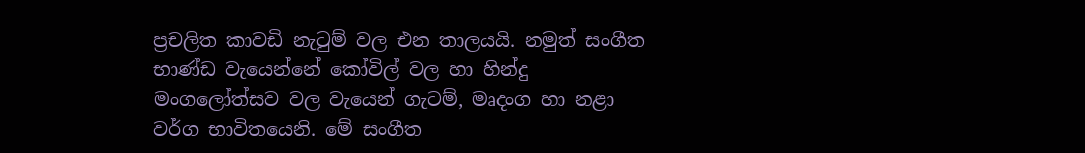ප්‍රචලිත කාවඩි නැටුම් වල එන තාලයයි. නමුත් සංගීත භාණ්ඩ වැයෙන්නේ කෝවිල් වල හා හින්දු මංගලෝත්සව වල වැයෙන් ගැටම්, මෘදංග හා නළා වර්ග භාවිතයෙනි. මේ සංගීත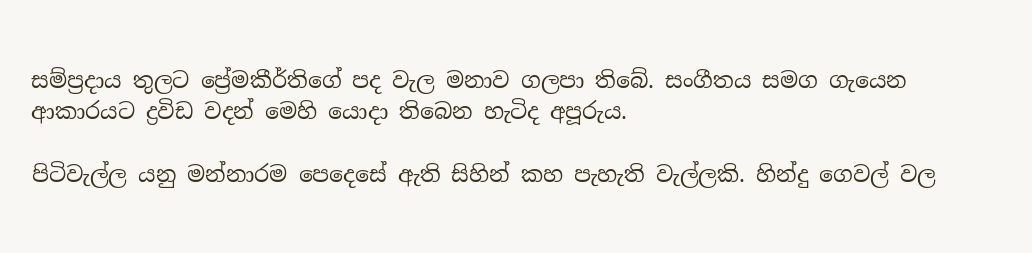සම්ප්‍රදාය තුලට ප්‍රේමකීර්තිගේ පද වැල මනාව ගලපා තිබේ. සංගීතය සමග ගැයෙන ආකාරයට ද්‍රවිඩ වදන් මෙහි යොදා තිබෙන හැටිද අපූරුය.

පිටිවැල්ල යනු මන්නාරම පෙදෙසේ ඇති සිහින් කහ පැහැති වැල්ලකි. හින්දු ගෙවල් වල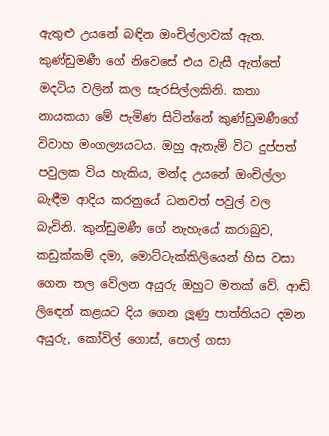ඇතුළු උයනේ බඳින ඔංචිල්ලාවක් ඇත. කුණ්ඩුමණී ගේ නිවෙසේ එය වැසී ඇත්තේ මදටිය වලින් කල සැරසිල්ලකිනි. කතා නායකයා මේ පැමිණ සිටින්නේ කුණ්ඩුමණීගේ විවාහ මංගල්‍යයටය. ඔහු ඇතැම් විට දුප්පත් පවුලක විය හැකිය, මන්ද උයනේ ඔංචිල්ලා බැඳීම ආදිය කරනුයේ ධනවත් පවුල් වල බැවිනි. කුන්ඩුමණී ගේ නැහැයේ කරාබුව, කඩුක්කම් දමා, මොට්ටැක්කිලියෙන් හිස වසා ගෙන තල වේලන අයුරු ඔහුට මතක් වේ. ආඬි ලිඳෙන් කළයට දිය ගෙන ලූණු පාත්තියට දමන අයුරු, කෝවිල් ගොස්, පොල් ගසා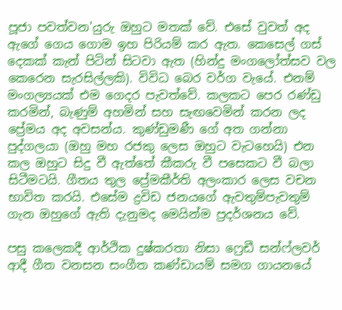පූජා පවත්වන'යුරු ඔහුට මතක් වේ. එසේ වුවත් අද ඇගේ ගෙය ගොම ඉහ පිරියම් කර ඇත. කෙසෙල් ගස් දෙකක් කැන් පිටින් සිටවා ඇත (හින්දු මංගලෝත්සව වල කෙරෙන සැරසිල්ලකි). විවිධ බෙර වර්ග වැයේ. එනම් මංගල්‍යයක් එම ගෙදර පැවත්වේ. කලකට පෙර රණ්ඩු කරමින්, බැණුම් අහමින් සහ සැඟවෙමින් කරන ලද ප්‍රේමය අද අවසන්ය. කුණ්ඩුමණී ගේ අත ගන්නා පුද්ගලයා (ඔහු මහ රජකු ලෙස ඔහුට වැටහෙයි) එන කල ඔහුට සිදු වී ඇත්තේ කීකරු වී පසෙකට වී බලා සිටීමටයි. ගීතය තුල ප්‍රේමකීර්ති අලංකාර ලෙස වචන භාවිත කරයි. එසේම ද්‍රවිඩ ජනයගේ ඇවතුම්පැවතුම් ගැන ඔහුගේ ඇති දැනුමද මෙයින්ම ප්‍රදර්ශනය වේ.

පසු කලෙකදී ආර්ථික දුෂ්කරතා නිසා ෆ්‍රෙඩී සන්ෆ්ලවර් ආදී ගීත වනසන සංගීත කණ්ඩායම් සමග ගායනයේ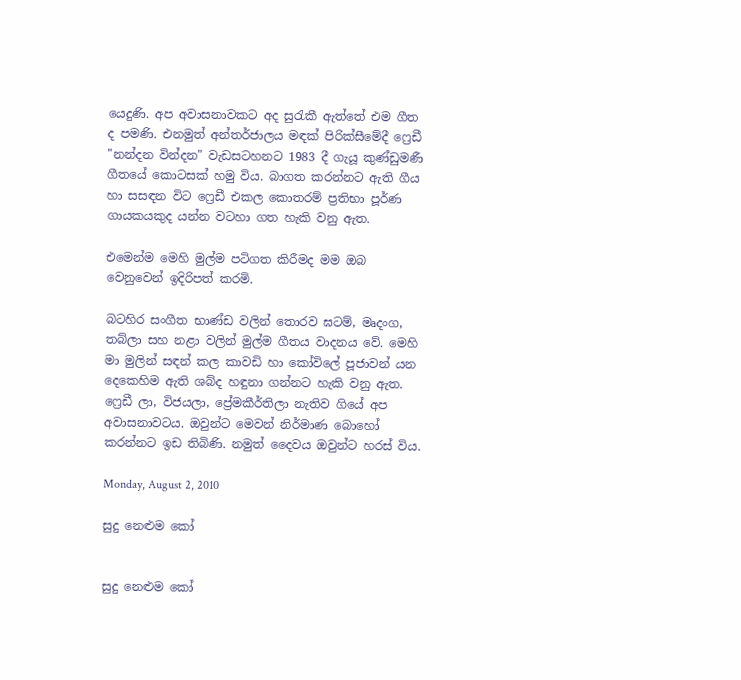යෙදුණි. අප අවාසනාවකට අද සුරැකී ඇත්තේ එම ගීත ද පමණි. එනමුත් අන්තර්ජාලය මඳක් පිරික්සීමේදී ෆ්‍රෙඩී "නන්දන වින්දන" වැඩසටහනට 1983 දී ගැයූ කුණ්ඩුමණී ගීතයේ කොටසක් හමු විය. බාගත කරන්නට ඇති ගීය හා සසඳන විට ෆ්‍රෙඩී එකල කොතරම් ප්‍රතිභා පූර්ණ ගායකයකුද යන්න වටහා ගත හැකි වනු ඇත.

එමෙන්ම මෙහි මුල්ම පටිගත කිරීමද මම ඔබ වෙනුවෙන් ඉදිරිපත් කරමි.

බටහිර සංගීත භාණ්ඩ වලින් තොරව ඝටම්, මෘදංග, තබ්ලා සහ නළා වලින් මුල්ම ගීතය වාදනය වේ. මෙහි මා මුලින් සඳන් කල කාවඩි හා කෝවිලේ පූජාවන් යන දෙකෙහිම ඇති ශබ්ද හඳුනා ගන්නට හැකි වනු ඇත. ෆ්‍රෙඩී ලා, විජයලා, ප්‍රේමකීර්තිලා නැතිව ගියේ අප අවාසනාවටය. ඔවුන්ට මෙවන් නිර්මාණ බොහෝ කරන්නට ඉඩ තිබිණි. නමුත් දෛවය ඔවුන්ට හරස් විය.

Monday, August 2, 2010

සුදු නෙළුම කෝ


සුදු නෙළුම කෝ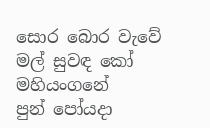සොර බොර වැවේ
මල් සුවඳ කෝ මහියංගනේ
පුන් පෝයදා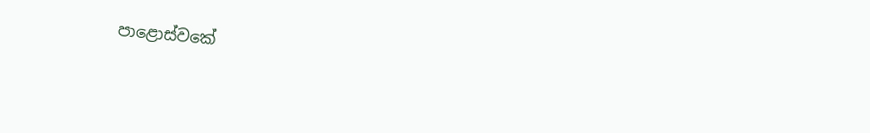පාළොස්වකේ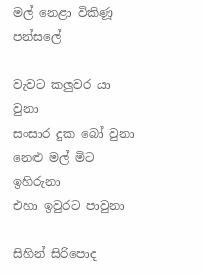මල් නෙළා විකිණූ පන්සලේ

වැවට කලුවර යා වුනා
සංසාර දුක බෝ වුනා
නෙළු මල් මිට ඉහිරුනා
එහා ඉවුරට පාවුනා

සිහින් සිරිපොද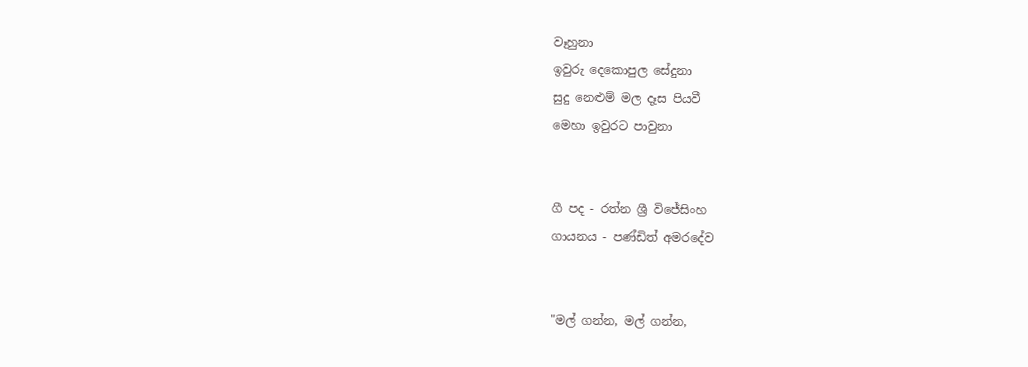වෑහුනා
ඉවුරු දෙකොපුල සේදුනා
සුදු නෙළුම් මල දෑස පියවී
මෙහා ඉවුරට පාවුනා


ගී පද - රත්න ශ්‍රී විජේසිංහ
ගායනය - පණ්ඩිත් අමරදේව


"මල් ගන්න, මල් ගන්න,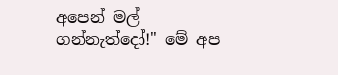අපෙන් මල් ගන්නැත්දෝ!" මේ අප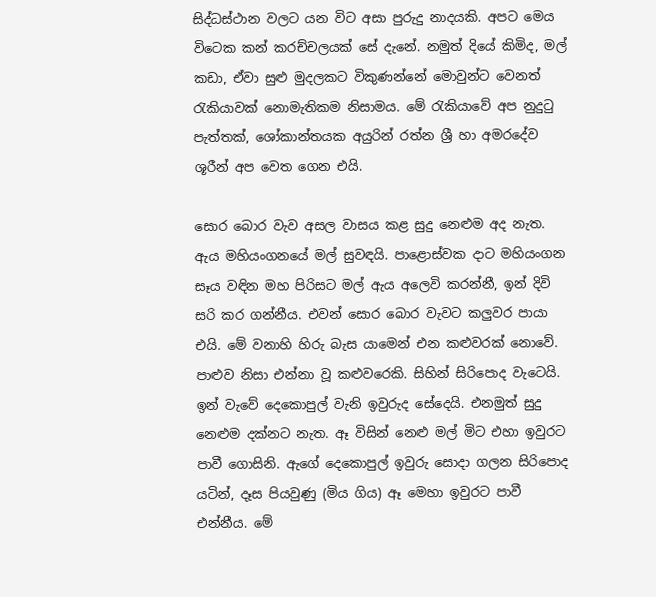සිද්ධස්ථාන වලට යන විට අසා පුරුදු නාදයකි. අපට මෙය විටෙක කන් කරච්චලයක් සේ දැනේ. නමුත් දියේ කිමිද, මල් කඩා, ඒවා සුළු මුදලකට විකුණන්නේ මොවුන්ට වෙනත් රැකියාවක් නොමැතිකම නිසාමය. මේ රැකියාවේ අප නුදුටු පැත්තක්, ශෝකාන්තයක අයුරින් රත්න ශ්‍රී හා අමරදේව ශූරීන් අප වෙත ගෙන එයි.

සොර බොර වැව අසල වාසය කළ සුදු නෙළුම අද නැත. ඇය මහියංගනයේ මල් සුවඳයි. පාළොස්වක දාට මහියංගන සෑය වඳින මහ පිරිසට මල් ඇය අලෙවි කරන්නී, ඉන් දිවි සරි කර ගන්නීය. එවන් සොර බොර වැවට කලුවර පායා එයි. මේ වනාහි හිරු බැස යාමෙන් එන කළුවරක් නොවේ. පාළුව නිසා එන්නා වූ කළුවරෙකි. සිහින් සිරිපොද වැටෙයි. ඉන් වැවේ දෙකොපුල් වැනි ඉවුරුද සේදෙයි. එනමුත් සුදු නෙළුම දක්නට නැත. ඈ විසින් නෙළු මල් මිට එහා ඉවුරට පාවී ගොසිනි. ඇගේ දෙකොපුල් ඉවුරු සොදා ගලන සිරිපොද යටින්, දෑස පියවුණු (මිය ගිය) ඈ මෙහා ඉවුරට පාවී එන්නීය. මේ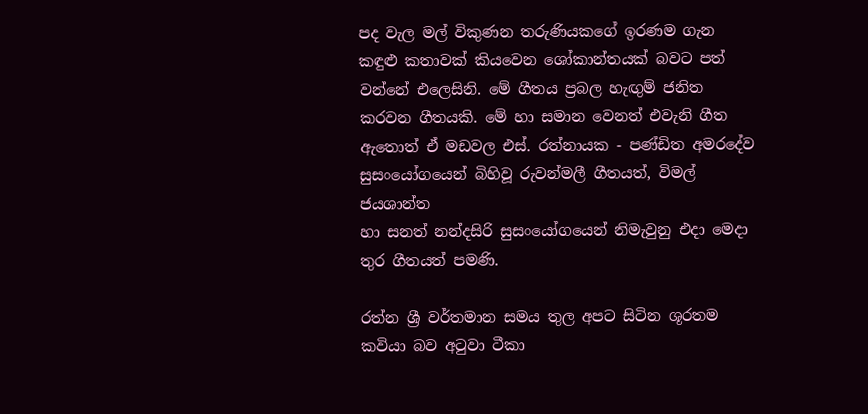පද වැල මල් විකුණන තරුණියකගේ ඉරණම ගැන කඳුළු කතාවක් කියවෙන ශෝකාන්තයක් බවට පත් වන්නේ එලෙසිනි. මේ ගීතය ප්‍රබල හැඟුම් ජනිත කරවන ගීතයකි. මේ හා සමාන වෙනත් එවැනි ගීත ඇතොත් ඒ මඩවල එස්. රත්නායක - පණ්ඩිත අමරදේව සුසංයෝගයෙන් බිහිවූ රුවන්මලී ගීතයත්, විමල් ජයශාන්ත
හා සනත් නන්දසිරි සුසංයෝගයෙන් නිමැවුනු එදා මෙදා තුර ගීතයත් පමණි.

රත්න ශ්‍රී වර්තමාන සමය තුල අපට සිටින ශූරතම කවියා බව අටුවා ටීකා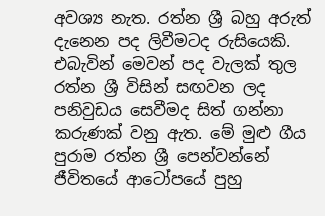අවශ්‍ය නැත. රත්න ශ්‍රී බහු අරුත් දැනෙන පද ලිවීමටද රුසියෙකි. එබැවින් මෙවන් පද වැලක් තුල රත්න ශ්‍රී විසින් සඟවන ලද පනිවුඩය සෙවීමද සිත් ගන්නා කරුණක් වනු ඇත. මේ මුළු ගීය පුරාම රත්න ශ්‍රී පෙන්වන්නේ ජීවිතයේ ආටෝපයේ පුහු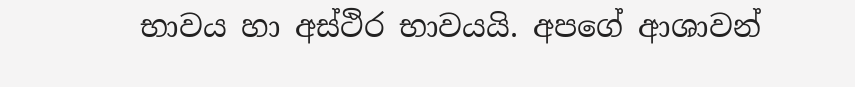භාවය හා අස්ථිර භාවයයි. අපගේ ආශාවන්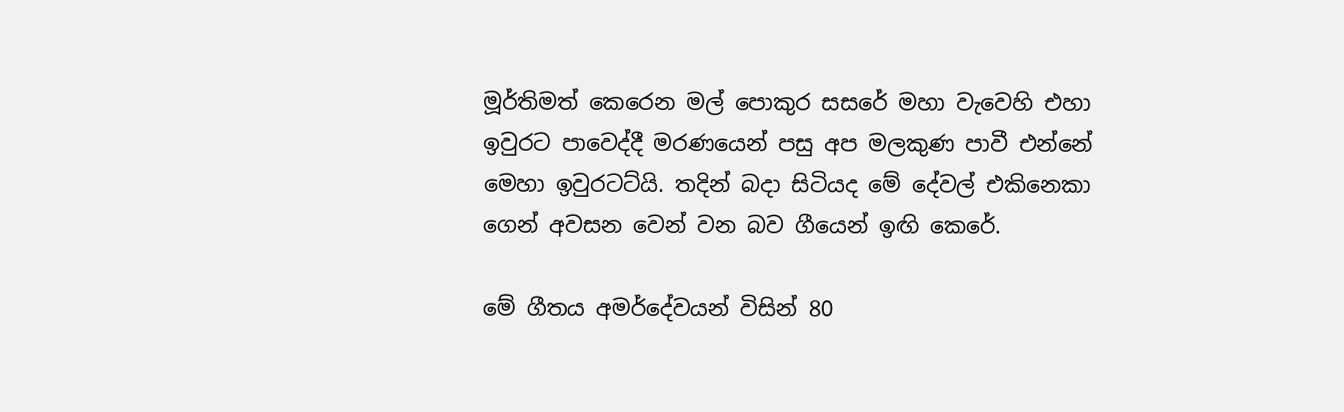මූර්තිමත් කෙරෙන මල් පොකුර සසරේ මහා වැවෙහි එහා ඉවුරට පාවෙද්දී මරණයෙන් පසු අප මලකුණ පාවී එන්නේ මෙහා ඉවුරටට්යි. තදින් බදා සිටියද මේ දේවල් එකිනෙකා ගෙන් අවසන වෙන් වන බව ගීයෙන් ඉඟි කෙරේ.

මේ ගීතය අමර්දේවයන් විසින් 80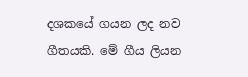දශකයේ ගයන ලද නව ගීතයකි. මේ ගීය ලියන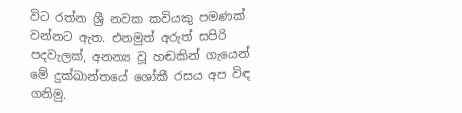විට රත්න ශ්‍රී නවක කවියකු පමණක් වන්නට ඇත. එනමුත් අරුත් සපිරි පදවැලක්, අනන්‍ය වූ හඬකින් ගැයෙන් මේ දුක්ඛාන්තයේ ශෝකී රසය අප විඳ ගනිමු.